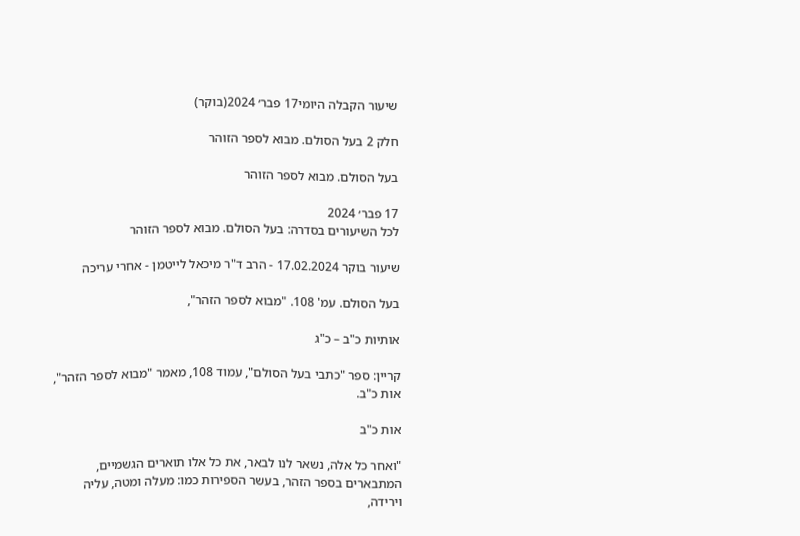שיעור הקבלה היומי17 פבר׳ 2024(בוקר)

חלק 2 בעל הסולם. מבוא לספר הזוהר

בעל הסולם. מבוא לספר הזוהר

17 פבר׳ 2024
לכל השיעורים בסדרה: בעל הסולם. מבוא לספר הזוהר

שיעור בוקר 17.02.2024 - הרב ד"ר מיכאל לייטמן - אחרי עריכה

בעל הסולם. עמ' 108. "מבוא לספר הזהר",

אותיות כ"ב – כ"ג

קריין: ספר "כתבי בעל הסולם", עמוד 108, מאמר "מבוא לספר הזהר", אות כ"ב.

אות כ"ב

"ואחר כל אלה, נשאר לנו לבאר, את כל אלו תוארים הגשמיים, המתבארים בספר הזהר, בעשר הספירות כמו: מעלה ומטה, עליה וירידה,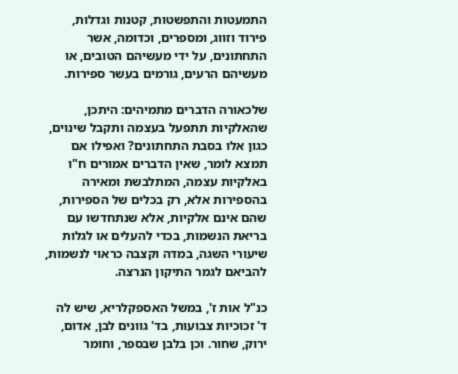התמעטות והתפשטות, קטנות וגדלות, פירוד וזווג, ומספרים, וכדומה, אשר התחתונים, על ידי מעשיהם הטובים, או מעשיהם הרעים, גורמים בעשר ספירות.

שלכאורה הדברים מתמיהים: היתכן, שהאלקיות תתפעל בעצמה ותקבל שינוים, כגון אלו בסבת התחתונים? ואפילו אם תמצא לומר, שאין הדברים אמורים ח"ו באלקיות עצמה, המתלבשת ומאירה בהספירות אלא, רק בכלים של הספירות, שהם אינם אלקיות, אלא שנתחדשו עם בריאת הנשמות, בכדי להעלים או לגלות שיעורי השגה, במדה וקצבה כראוי לנשמות, להביאם לגמר התיקון הנרצה.

כנ"ל אות ז', במשל האספקלריא, שיש לה ד' זכוכיות צבועות, בד' גוונים לבן, אדום, ירוק, שחור. וכן בלבן שבספר, וחומר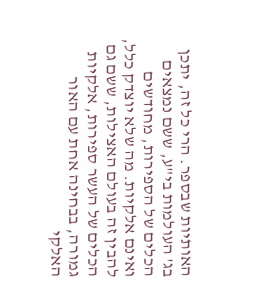האותיות שבספר. הרי כל זה, יתכן בג' העולמות בי"ע, ששם נמצאים הכלים של הספירות, מחודשים ואינם אלקיות. מה שלא יוצדק כלל, להבין זה בעולם האצילות, ששם גם הכלים של העשר ספירות, אלקיות גמורה, בבחינה אחת עם האור האלקי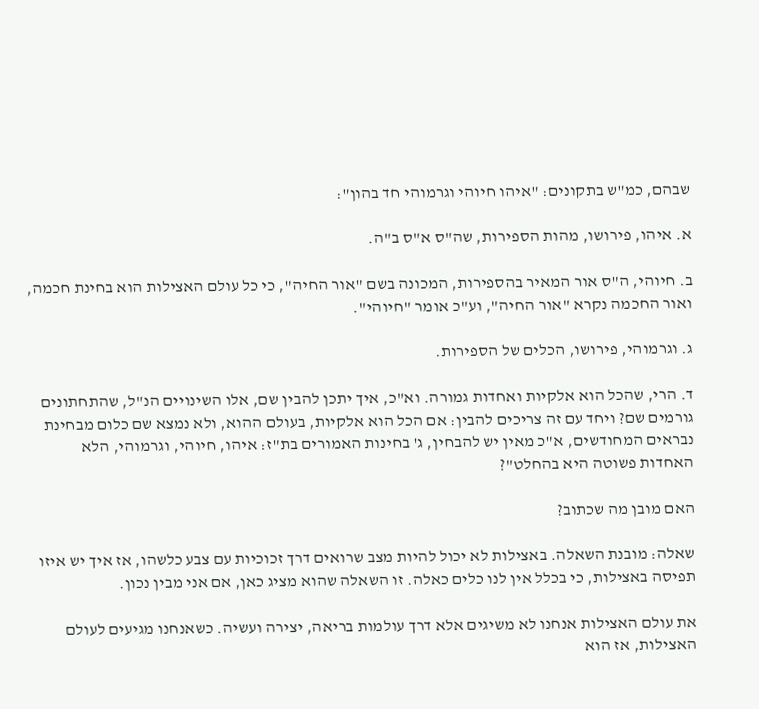שבהם, כמ"ש בתקונים: "איהו חיוהי וגרמוהי חד בהון":

א. איהו, פירושו, מהות הספירות, שה"ס א"ס ב"ה.

ב. חיוהי, ה"ס אור המאיר בהספירות, המכונה בשם "אור החיה", כי כל עולם האצילות הוא בחינת חכמה, ואור החכמה נקרא "אור החיה", וע"כ אומר "חיוהי".

ג. וגרמוהי, פירושו, הכלים של הספירות.

ד. הרי, שהכל הוא אלקיות ואחדות גמורה. וא"כ, איך יתכן להבין שם, אלו השינויים הנ"ל, שהתחתונים גורמים שם? ויחד עם זה צריכים להבין: אם הכל הוא אלקיות, בעולם ההוא, ולא נמצא שם כלום מבחינת נבראים המחודשים, א"כ מאין יש להבחין, ג' בחינות האמורים בת"ז: איהו, חיוהי, וגרמוהי, הלא האחדות פשוטה היא בהחלט"?

האם מובן מה שכתוב?

שאלה: מובנת השאלה. באצילות לא יכול להיות מצב שרואים דרך זכוכיות עם צבע כלשהו, אז איך יש איזו תפיסה באצילות, כי בכלל אין לנו כלים כאלה. זו השאלה שהוא מציג כאן, אם אני מבין נכון.

את עולם האצילות אנחנו לא משיגים אלא דרך עולמות בריאה, יצירה ועשיה. כשאנחנו מגיעים לעולם האצילות, אז הוא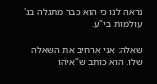נראה לנו כי הוא כבר מתגלה בג' עולמות בי"ע.

שאלה: אני ארחיב את השאלה שלו. הוא כותב ש"איהו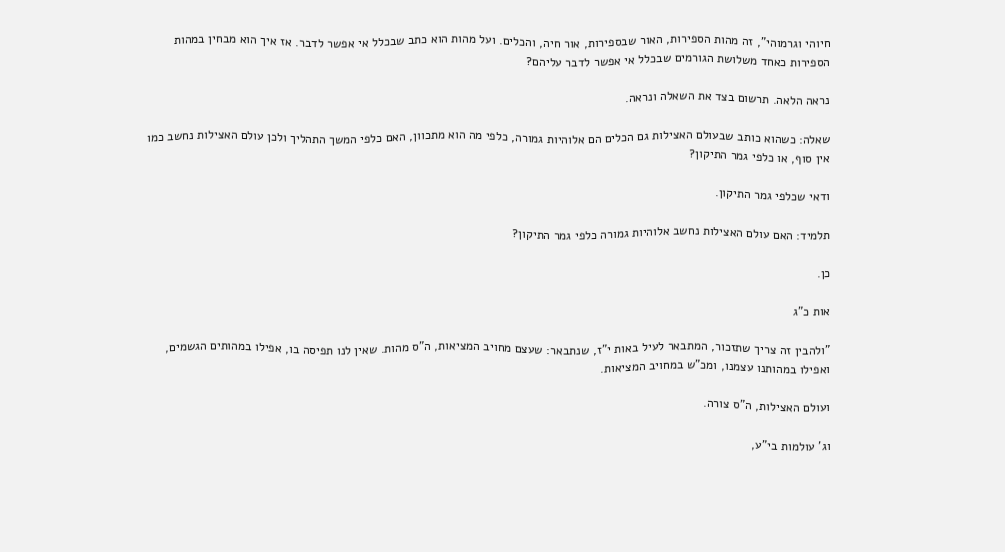חיוהי וגרמוהי", זה מהות הספירות, האור שבספירות, אור חיה, והכלים. ועל מהות הוא כתב שבכלל אי אפשר לדבר. אז איך הוא מבחין במהות הספירות כאחד משלושת הגורמים שבכלל אי אפשר לדבר עליהם?

נראה הלאה. תרשום בצד את השאלה ונראה.

שאלה: כשהוא כותב שבעולם האצילות גם הכלים הם אלוהיות גמורה, כלפי מה הוא מתכוון, האם כלפי המשך התהליך ולכן עולם האצילות נחשב כמו אין סוף, או כלפי גמר התיקון?

ודאי שכלפי גמר התיקון.

תלמיד: האם עולם האצילות נחשב אלוהיות גמורה כלפי גמר התיקון?

כן.

אות כ"ג

"ולהבין זה צריך שתזכור, המתבאר לעיל באות י"ז, שנתבאר: שעצם מחויב המציאות, ה"ס מהות. שאין לנו תפיסה בו, אפילו במהותים הגשמים, ואפילו במהותנו עצמנו, ומכ"ש במחויב המציאות.

ועולם האצילות, ה"ס צורה.

וג' עולמות בי"ע,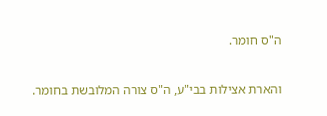ה"ס חומר.

והארת אצילות בבי"ע, ה"ס צורה המלובשת בחומר.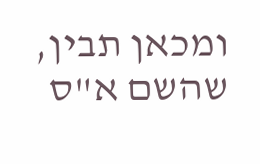ומכאן תבין, שהשם א"ס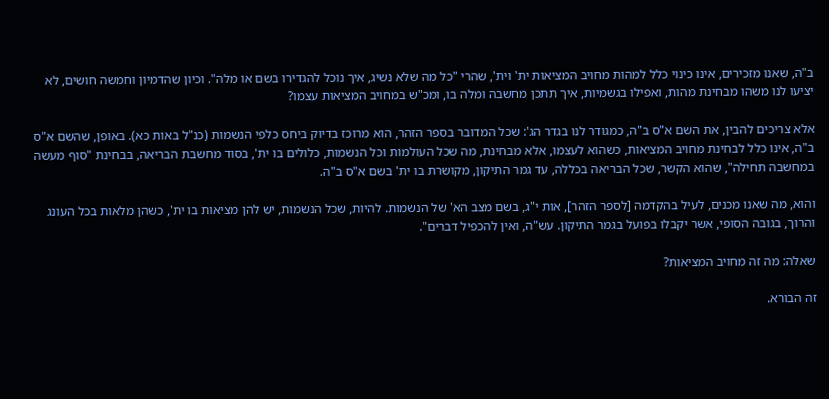ב"ה, שאנו מזכירים, אינו כינוי כלל למהות מחויב המציאות ית' וית', שהרי "כל מה שלא נשיג, איך נוכל להגדירו בשם או מלה". וכיון שהדמיון וחמשה חושים, לא יציעו לנו משהו מבחינת מהות, ואפילו בגשמיות, איך תתכן מחשבה ומלה בו, ומכ"ש במחויב המציאות עצמו?

אלא צריכים להבין, את השם א"ס ב"ה, כמגודר לנו בגדר הג': שכל המדובר בספר הזהר, הוא מרוכז בדיוק ביחס כלפי הנשמות (כנ"ל באות כא). באופן, שהשם א"ס ב"ה, אינו כלל לבחינת מחויב המציאות, כשהוא לעצמו, אלא מבחינת, מה שכל העולמות וכל הנשמות, כלולים בו ית', בסוד מחשבת הבריאה, בבחינת "סוף מעשה במחשבה תחילה", שהוא הקשר, שכל הבריאה בכללה, עד גמר התיקון, מקושרת בו ית' בשם א"ס ב"ה.

והוא, מה שאנו מכנים, לעיל בהקדמה [לספר הזהר], אות י"ג, בשם מצב הא' של הנשמות. להיות, שכל הנשמות, יש להן מציאות בו ית', כשהן מלאות בכל העונג והרוך, בגובה הסופי, אשר יקבלו בפועל בגמר התיקון. עש"ה, ואין להכפיל דברים".

שאלה: מה זה מחויב המציאות?

זה הבורא.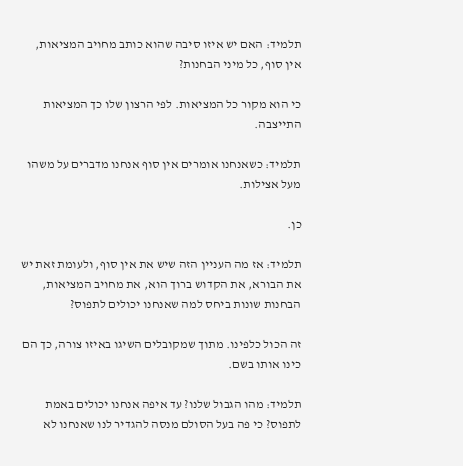תלמיד: האם יש איזו סיבה שהוא כותב מחויב המציאות, אין סוף, כל מיני הבחנות?

כי הוא מקור כל המציאות. לפי הרצון שלו כך המציאות התייצבה.

תלמיד: כשאנחנו אומרים אין סוף אנחנו מדברים על משהו מעל אצילות.

כן.

תלמיד: אז מה העניין הזה שיש את אין סוף, ולעומת זאת יש את הבורא, את הקדוש ברוך הוא, את מחויב המציאות, הבחנות שונות ביחס למה שאנחנו יכולים לתפוס?

זה הכול כלפינו. מתוך שמקובלים השיגו באיזו צורה, כך הם כינו אותו בשם.

תלמיד: מהו הגבול שלנו? עד איפה אנחנו יכולים באמת לתפוס? כי פה בעל הסולם מנסה להגדיר לנו שאנחנו לא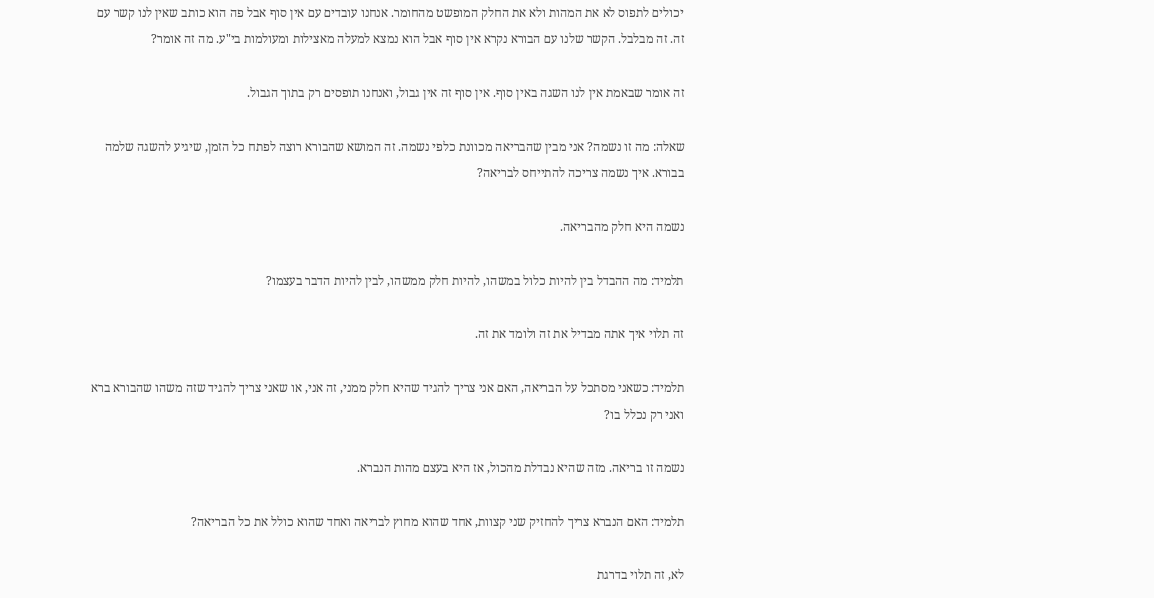יכולים לתפוס לא את המהות ולא את החלק המופשט מהחומר. אנחנו עובדים עם אין סוף אבל פה הוא כותב שאין לנו קשר עם זה. זה מבלבל. הקשר שלנו עם הבורא נקרא אין סוף אבל הוא נמצא למעלה מאצילות ומעולמות בי"ע. מה זה אומר?

זה אומר שבאמת אין לנו השגה באין סוף. אין סוף זה אין גבול, ואנחנו תופסים רק בתוך הגבול.

שאלה: מה זו נשמה? אני מבין שהבריאה מכוונת כלפי נשמה. זה המושא שהבורא רוצה לפתח כל הזמן, שיגיע להשגה שלמה בבורא. איך נשמה צריכה להתייחס לבריאה?

נשמה היא חלק מהבריאה.

תלמיד: מה ההבדל בין להיות כלול במשהו, להיות חלק ממשהו, לבין להיות הדבר בעצמו?

זה תלוי איך אתה מבדיל את זה ולומד את זה.

תלמיד: כשאני מסתכל על הבריאה, האם אני צריך להגיד שהיא חלק ממני, זה אני, או שאני צריך להגיד שזה משהו שהבורא ברא ואני רק נכלל בו?

נשמה זו בריאה. מזה שהיא נבדלת מהכול, אז היא בעצם מהות הנברא.

תלמיד: האם הנברא צריך להחזיק שני קצוות, אחד שהוא מחוץ לבריאה ואחד שהוא כולל את כל הבריאה?

לא, זה תלוי בדרגת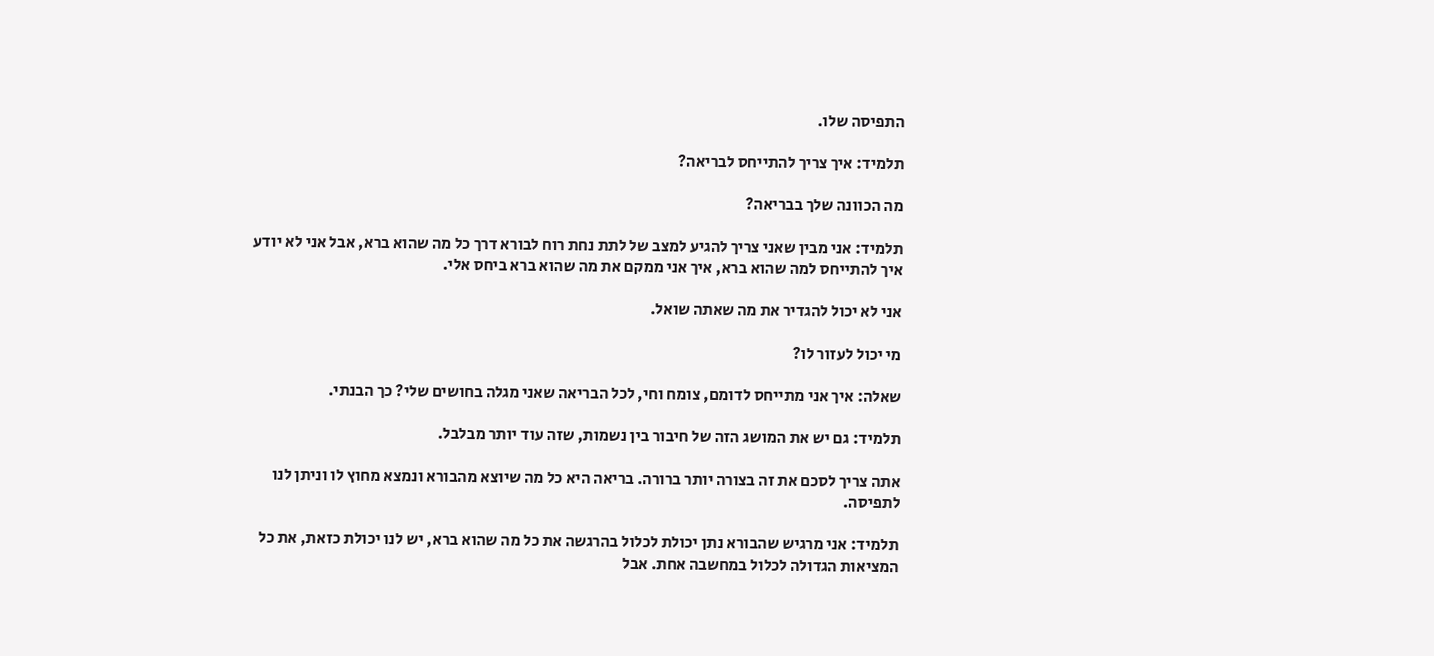התפיסה שלו.

תלמיד: איך צריך להתייחס לבריאה?

מה הכוונה שלך בבריאה?

תלמיד: אני מבין שאני צריך להגיע למצב של לתת נחת רוח לבורא דרך כל מה שהוא ברא, אבל אני לא יודע איך להתייחס למה שהוא ברא, איך אני ממקם את מה שהוא ברא ביחס אלי.

אני לא יכול להגדיר את מה שאתה שואל.

מי יכול לעזור לו?

שאלה: איך אני מתייחס לדומם, צומח וחי, לכל הבריאה שאני מגלה בחושים שלי? כך הבנתי.

תלמיד: גם יש את המושג הזה של חיבור בין נשמות, שזה עוד יותר מבלבל.

אתה צריך לסכם את זה בצורה יותר ברורה. בריאה היא כל מה שיוצא מהבורא ונמצא מחוץ לו וניתן לנו לתפיסה.

תלמיד: אני מרגיש שהבורא נתן יכולת לכלול בהרגשה את כל מה שהוא ברא, יש לנו יכולת כזאת, את כל המציאות הגדולה לכלול במחשבה אחת. אבל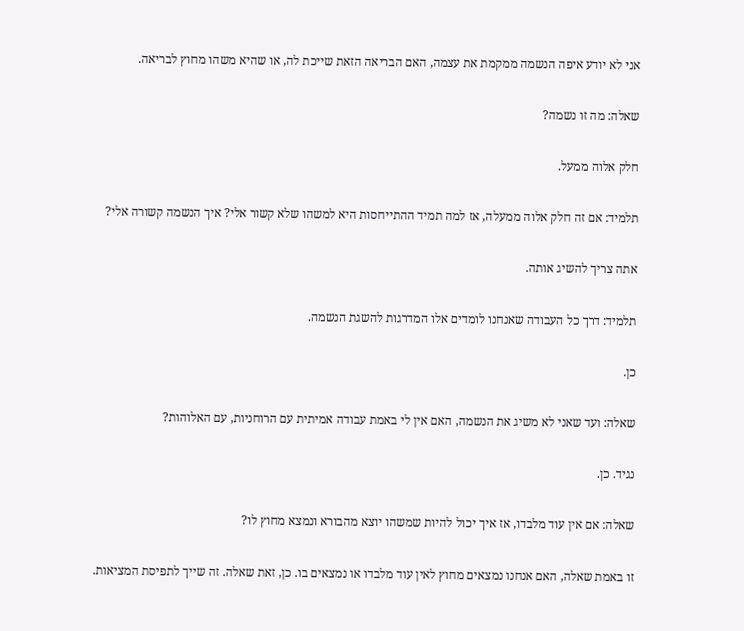אני לא יודע איפה הנשמה ממקמת את עצמה, האם הבריאה הזאת שייכת לה, או שהיא משהו מחוץ לבריאה.

שאלה: מה זו נשמה?

חלק אלוה ממעל.

תלמיד: אם זה חלק אלוה ממעלה, אז למה תמיד ההתייחסות היא למשהו שלא קשור אלי? איך הנשמה קשורה אלי?

אתה צריך להשיג אותה.

תלמיד: דרך כל העבודה שאנחנו לומדים אלו המדרגות להשגת הנשמה.

כן.

שאלה: ועד שאני לא משיג את הנשמה, האם אין לי באמת עבודה אמיתית עם הרוחניות, עם האלוהות?

נגיד. כן.

שאלה: אם אין עוד מלבדו, אז איך יכול להיות שמשהו יוצא מהבורא ונמצא מחוץ לו?

זו באמת שאלה, האם אנחנו נמצאים מחוץ לאין עוד מלבדו או נמצאים בו. כן, זאת שאלה. זה שייך לתפיסת המציאות.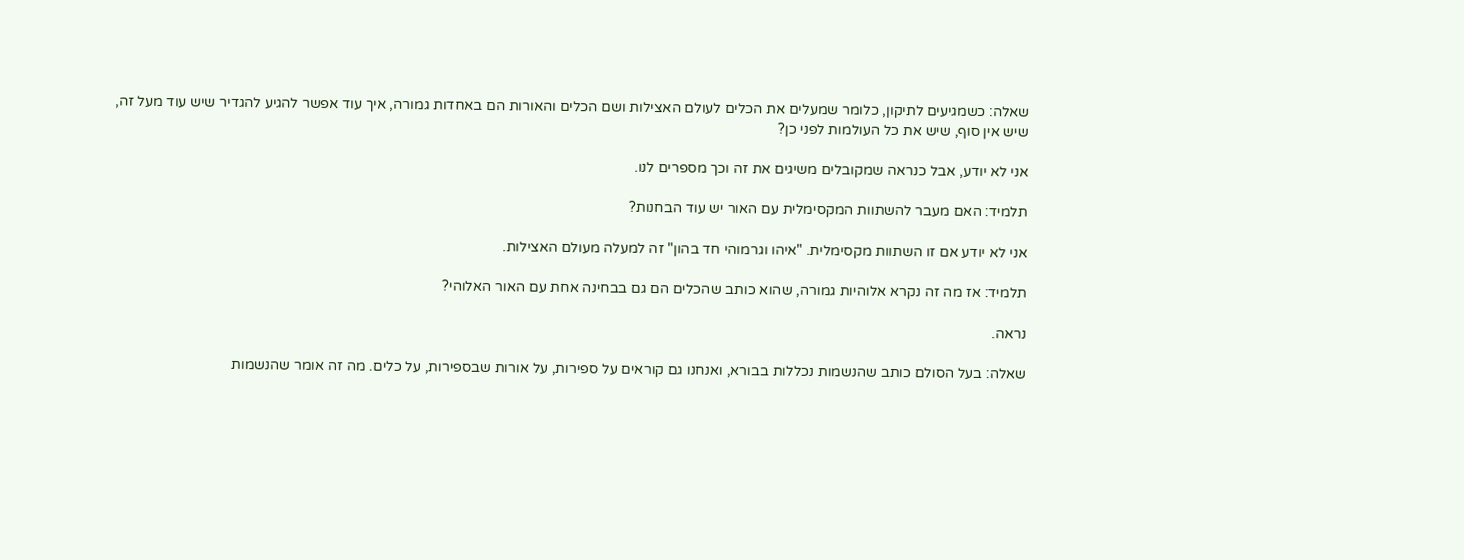שאלה: כשמגיעים לתיקון, כלומר שמעלים את הכלים לעולם האצילות ושם הכלים והאורות הם באחדות גמורה, איך עוד אפשר להגיע להגדיר שיש עוד מעל זה, שיש אין סוף, שיש את כל העולמות לפני כן?

אני לא יודע, אבל כנראה שמקובלים משיגים את זה וכך מספרים לנו.

תלמיד: האם מעבר להשתוות המקסימלית עם האור יש עוד הבחנות?

אני לא יודע אם זו השתוות מקסימלית. "איהו וגרמוהי חד בהון" זה למעלה מעולם האצילות.

תלמיד: אז מה זה נקרא אלוהיות גמורה, שהוא כותב שהכלים הם גם בבחינה אחת עם האור האלוהי?

נראה.

שאלה: בעל הסולם כותב שהנשמות נכללות בבורא, ואנחנו גם קוראים על ספירות, על אורות שבספירות, על כלים. מה זה אומר שהנשמות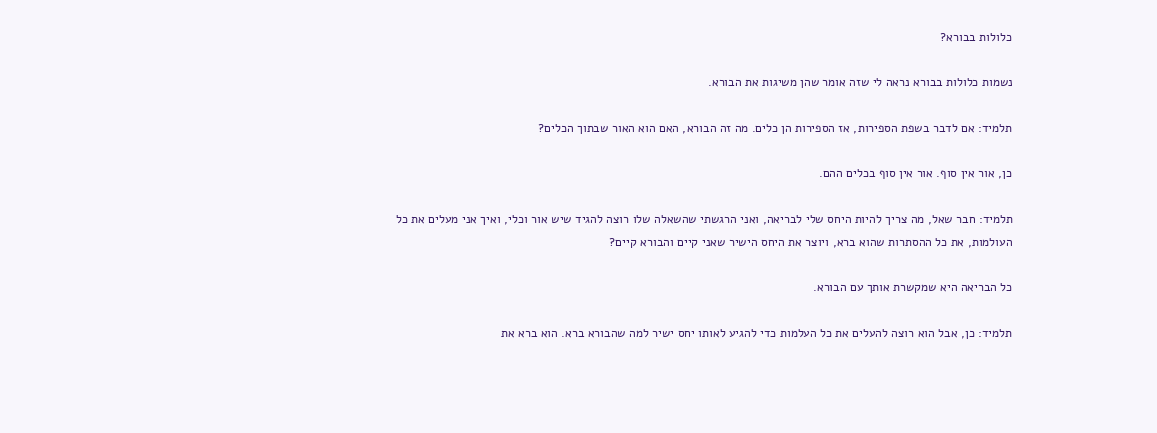כלולות בבורא?

נשמות כלולות בבורא נראה לי שזה אומר שהן משיגות את הבורא.

תלמיד: אם לדבר בשפת הספירות, אז הספירות הן כלים. מה זה הבורא, האם הוא האור שבתוך הכלים?

כן, אור אין סוף. אור אין סוף בכלים ההם.

תלמיד: חבר שאל, מה צריך להיות היחס שלי לבריאה, ואני הרגשתי שהשאלה שלו רוצה להגיד שיש אור וכלי, ואיך אני מעלים את כל העולמות, את כל ההסתרות שהוא ברא, ויוצר את היחס הישיר שאני קיים והבורא קיים?

כל הבריאה היא שמקשרת אותך עם הבורא.

תלמיד: כן, אבל הוא רוצה להעלים את כל העלמות כדי להגיע לאותו יחס ישיר למה שהבורא ברא. הוא ברא את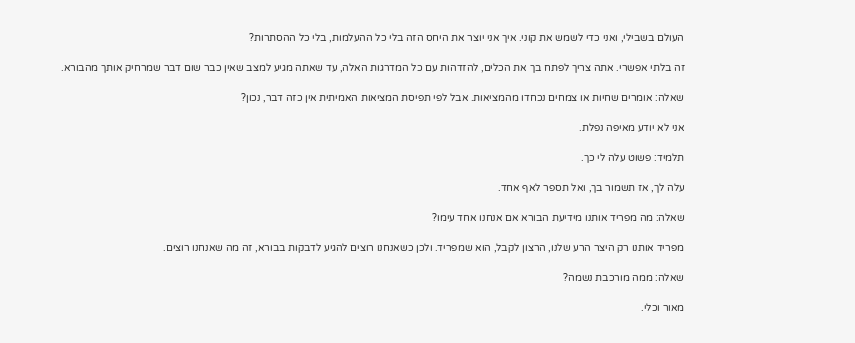העולם בשבילי, ואני כדי לשמש את קוני. איך אני יוצר את היחס הזה בלי כל ההעלמות, בלי כל ההסתרות?

זה בלתי אפשרי. אתה צריך לפתח בך את הכלים, להזדהות עם כל המדרגות האלה, עד שאתה מגיע למצב שאין כבר שום דבר שמרחיק אותך מהבורא.

שאלה: אומרים שחיות או צמחים נכחדו מהמציאות. אבל לפי תפיסת המציאות האמיתית אין כזה דבר, נכון?

אני לא יודע מאיפה נפלת.

תלמיד: פשוט עלה לי כך.

עלה לך, אז תשמור בך, ואל תספר לאף אחד.

שאלה: מה מפריד אותנו מידיעת הבורא אם אנחנו אחד עימו?

מפריד אותנו רק היצר הרע שלנו, הרצון לקבל, הוא שמפריד. ולכן כשאנחנו רוצים להגיע לדבקות בבורא, זה מה שאנחנו רוצים.

שאלה: ממה מורכבת נשמה?

מאור וכלי.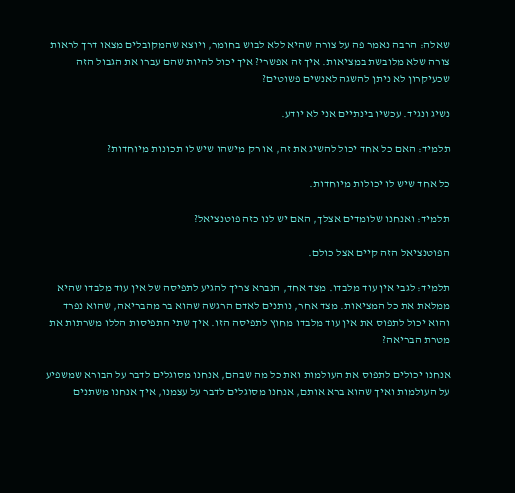שאלה: הרבה נאמר פה על צורה שהיא ללא לבוש בחומר, ויוצא שהמקובלים מצאו דרך לראות צורה שלא מלובשת במציאות. איך זה אפשרי? איך יכול להיות שהם עברו את הגבול הזה שכעיקרון לא ניתן להשגה לאנשים פשוטים?

נשיג ונגיד. עכשיו בינתיים אני לא יודע.

תלמיד: האם כל אחד יכול להשיג את זה, או רק מישהו שיש לו תכונות מיוחדות?

כל אחד שיש לו יכולות מיוחדות.

תלמיד: ואנחנו שלומדים אצלך, האם יש לנו כזה פוטנציאל?

הפוטנציאל הזה קיים אצל כולם.

תלמיד: לגבי אין עוד מלבדו. מצד אחד, הנברא צריך להגיע לתפיסה של אין עוד מלבדו שהיא ממלאת את כל המציאות. מצד אחר, נותנים לאדם הרגשה שהוא בר מהבריאה, שהוא נפרד והוא יכול לתפוס את אין עוד מלבדו מחוץ לתפיסה הזו. איך שתי התפיסות הללו משרתות את מטרת הבריאה?

אנחנו יכולים לתפוס את העולמות ואת כל מה שבהם, אנחנו מסוגלים לדבר על הבורא שמשפיע על העולמות ואיך שהוא ברא אותם, אנחנו מסוגלים לדבר על עצמנו, איך אנחנו משתנים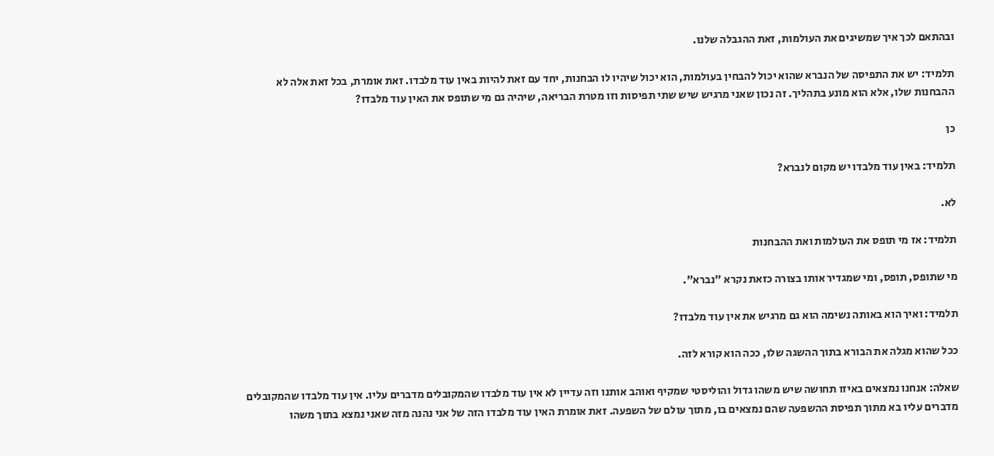ובהתאם לכך איך שמשיגים את העולמות, זאת ההגבלה שלנו.

תלמיד: יש את התפיסה של הנברא שהוא יכול להבחין בעולמות, הוא יכול שיהיו לו הבחנות, יחד עם זאת להיות באין עוד מלבדו. זאת אומרת, בכל זאת אלה לא ההבחנות שלו, אלא הוא מונע בתהליך. זה נכון שאני מרגיש שיש שתי תפיסות וזו מטרת הבריאה, שיהיה גם מי שתופס את האין עוד מלבדו?

כן

תלמיד: באין עוד מלבדו יש מקום לנברא?

לא.

תלמיד: אז מי תופס את העולמות ואת ההבחנות

מי שתופס, תופס, ומי שמגדיר אותו בצורה כזאת נקרא "נברא".

תלמיד: ואיך הוא באותה נשימה הוא גם מרגיש את אין עוד מלבדו?

ככל שהוא מגלה את הבורא בתוך ההשגה שלו, ככה הוא קורא לזה.

שאלה: אנחנו נמצאים באיזו תחושה שיש משהו גדול והוליסטי שמקיף ואוהב אותנו וזה עדיין לא אין עוד מלבדו שהמקובלים מדברים עליו. אין עוד מלבדו שהמקובלים מדברים עליו בא מתוך תפיסת ההשפעה שהם נמצאים בו, מתוך עולם של השפעה. זאת אומרת האין עוד מלבדו הזה של אני נהנה מזה שאני נמצא בתוך משהו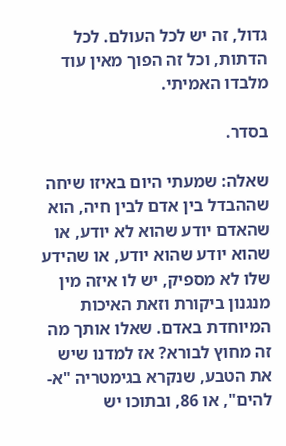גדול, זה יש לכל העולם. לכל הדתות, וכל זה הפוך מאין עוד מלבדו האמיתי.

בסדר.

שאלה: שמעתי היום באיזו שיחה שההבדל בין אדם לבין חיה, הוא שהאדם יודע שהוא לא יודע, או שהוא יודע שהוא יודע, או שהידע שלו לא מספיק, יש לו איזה מין מנגנון ביקורת וזאת האיכות המיוחדת באדם. שאלו אותך מה זה מחוץ לבורא? אז למדנו שיש את הטבע, שנקרא בגימטריה "א-להים", או 86, ובתוכו יש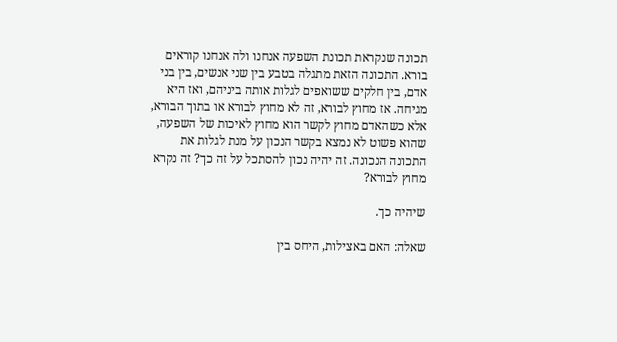תכונה שנקראת תכונת השפעה אנחנו ולה אנחנו קוראים בורא. התכונה הזאת מתגלה בטבע בין שני אנשים, בין בני אדם, בין חלקים ששואפים לגלות אותה ביניהם, ואז היא מגיחה. אז מחוץ לבורא, זה לא מחוץ לבורא או בתוך הבורא, אלא כשהאדם מחוץ לקשר הוא מחוץ לאיכות של השפעה, שהוא פשוט לא נמצא בקשר הנכון על מנת לגלות את התכונה הנכונה. זה יהיה נכון להסתכל על זה כך? זה נקרא מחוץ לבורא?

שיהיה כך.

שאלה: האם באצילות, היחס בין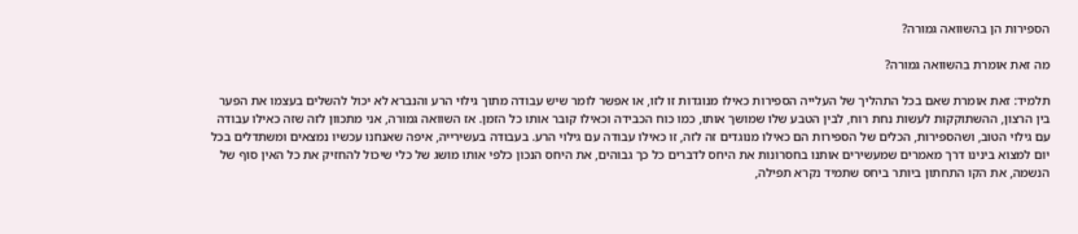הספירות הן בהשוואה גמורה?

מה זאת אומרת בהשוואה גמורה?

תלמיד: זאת אומרת שאם בכל התהליך של העלייה הספירות כאילו מנוגדות זו לזו, או אפשר לומר שיש עבודה מתוך גילוי הרע והנברא לא יכול להשלים בעצמו את הפער בין הרצון, ההשתוקקות לעשות נחת רוח, לבין הטבע שלו שמושך אותו, כמו כוח הכבידה וכאילו קובר אותו כל הזמן. אז השוואה גמורה, אני מתכוון לזה שזה כאילו עבודה עם גילוי הטוב, ושהספירות, הכלים של הספירות הם כאילו מנוגדים זה לזה, זו כאילו עבודה עם גילוי הרע. בעבודה בעשירייה, איפה שאנחנו עכשיו נמצאים ומשתדלים בכל יום למצוא בינינו דרך מאמרים שמעשירים אותנו בחסרונות את היחס לדברים כל כך גבוהים, את היחס הנכון כלפי אותו מושג של כלי שיכול להחזיק את כל האין סוף של הנשמה, את הקו התחתון ביותר ביחס שתמיד נקרא תפילה,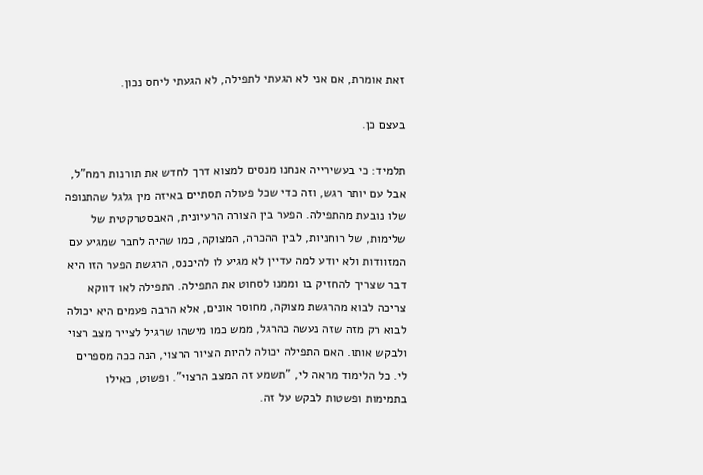זאת אומרת, אם אני לא הגעתי לתפילה, לא הגעתי ליחס נכון.

בעצם כן.

תלמיד: כי בעשירייה אנחנו מנסים למצוא דרך לחדש את תורנות רמח"ל, אבל עם יותר רגש, וזה כדי שכל פעולה תסתיים באיזה מין גלגל שהתנופה שלו נובעת מהתפילה. הפער בין הצורה הרעיונית, האבסטרקטית של שלימות, של רוחניות, לבין ההכרה, המצוקה, כמו שהיה לחבר שמגיע עם המזוודות ולא יודע למה עדיין לא מגיע לו להיכנס, הרגשת הפער הזו היא דבר שצריך להחזיק בו וממנו לסחוט את התפילה. התפילה לאו דווקא צריכה לבוא מהרגשת מצוקה, מחוסר אונים, אלא הרבה פעמים היא יכולה לבוא רק מזה שזה נעשה כהרגל, ממש כמו מישהו שרגיל לצייר מצב רצוי ולבקש אותו. האם התפילה יכולה להיות הציור הרצוי, הנה ככה מספרים לי. כל הלימוד מראה לי, "תשמע זה המצב הרצוי". ופשוט, כאילו בתמימות ופשטות לבקש על זה.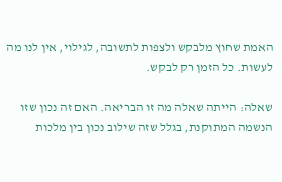האמת שחוץ מלבקש ולצפות לתשובה, לגילוי, אין לנו מה לעשות. כל הזמן רק לבקש.

שאלה: הייתה שאלה מה זו הבריאה. האם זה נכון שזו הנשמה המתוקנת, בגלל שזה שילוב נכון בין מלכות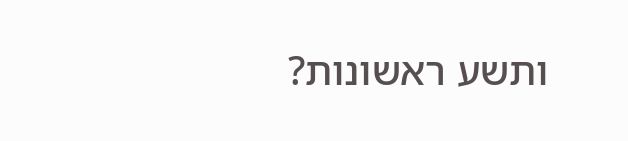ותשע ראשונות?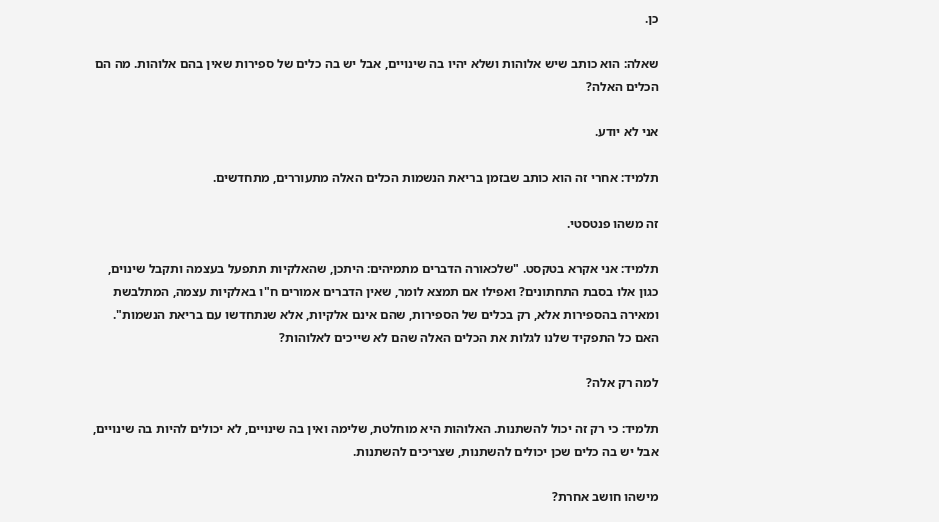כן.

שאלה: הוא כותב שיש אלוהות ושלא יהיו בה שינויים, אבל יש בה כלים של ספירות שאין בהם אלוהות. מה הם הכלים האלה?

אני לא יודע.

תלמיד: אחרי זה הוא כותב שבזמן בריאת הנשמות הכלים האלה מתעוררים, מתחדשים.

זה משהו פנטסטי.

תלמיד: אני אקרא בטקסט. "שלכאורה הדברים מתמיהים: היתכן, שהאלקיות תתפעל בעצמה ותקבל שינוים, כגון אלו בסבת התחתונים? ואפילו אם תמצא לומר, שאין הדברים אמורים ח"ו באלקיות עצמה, המתלבשת ומאירה בהספירות אלא, רק בכלים של הספירות, שהם אינם אלקיות, אלא שנתחדשו עם בריאת הנשמות". האם כל התפקיד שלנו לגלות את הכלים האלה שהם לא שייכים לאלוהות?

למה רק אלה?

תלמיד: כי רק זה יכול להשתנות. האלוהות היא מוחלטת, שלימה ואין בה שינויים, לא יכולים להיות בה שינויים, אבל יש בה כלים שכן יכולים להשתנות, שצריכים להשתנות.

מישהו חושב אחרת?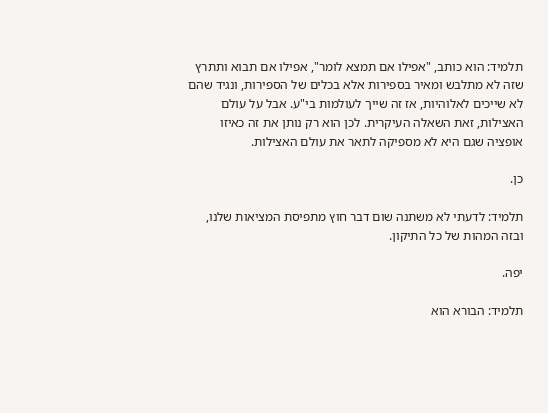תלמיד: הוא כותב, "אפילו אם תמצא לומר", אפילו אם תבוא ותתרץ שזה לא מתלבש ומאיר בספירות אלא בכלים של הספירות, ונגיד שהם לא שייכים לאלוהיות, אז זה שייך לעולמות בי"ע. אבל על עולם האצילות, זאת השאלה העיקרית. לכן הוא רק נותן את זה כאיזו אופציה שגם היא לא מספיקה לתאר את עולם האצילות.

כן.

תלמיד: לדעתי לא משתנה שום דבר חוץ מתפיסת המציאות שלנו, ובזה המהות של כל התיקון.

יפה.

תלמיד: הבורא הוא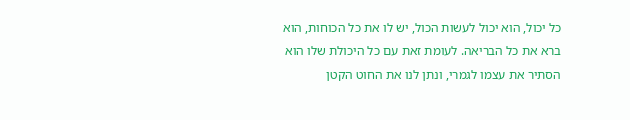כל יכול, הוא יכול לעשות הכול, יש לו את כל הכוחות, הוא ברא את כל הבריאה. לעומת זאת עם כל היכולת שלו הוא הסתיר את עצמו לגמרי, ונתן לנו את החוט הקטן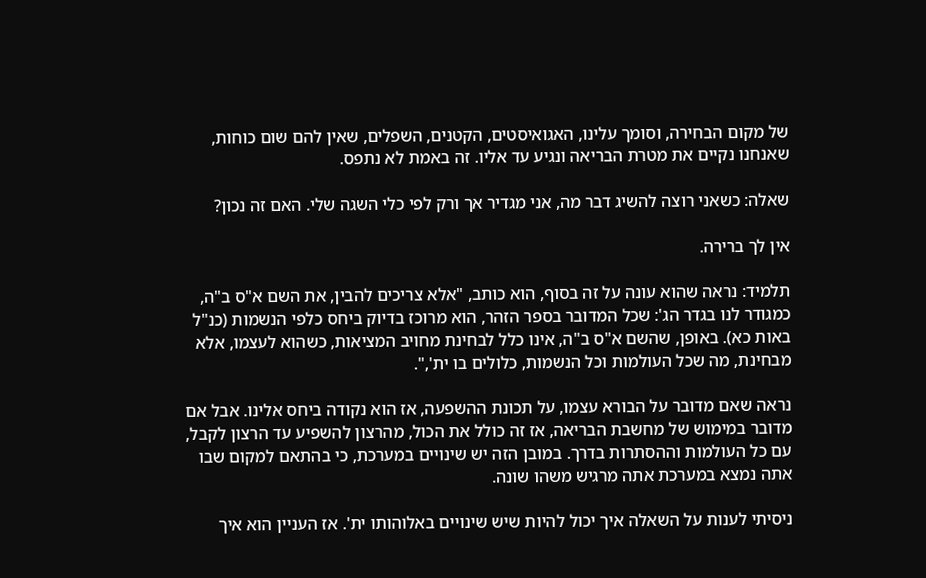של מקום הבחירה, וסומך עלינו, האגואיסטים, הקטנים, השפלים, שאין להם שום כוחות, שאנחנו נקיים את מטרת הבריאה ונגיע עד אליו. זה באמת לא נתפס.

שאלה: כשאני רוצה להשיג דבר מה, אני מגדיר אך ורק לפי כלי השגה שלי. האם זה נכון?

אין לך ברירה.

תלמיד: נראה שהוא עונה על זה בסוף, הוא כותב, "אלא צריכים להבין, את השם א"ס ב"ה, כמגודר לנו בגדר הג': שכל המדובר בספר הזהר, הוא מרוכז בדיוק ביחס כלפי הנשמות (כנ"ל באות כא). באופן, שהשם א"ס ב"ה, אינו כלל לבחינת מחויב המציאות, כשהוא לעצמו, אלא מבחינת, מה שכל העולמות וכל הנשמות, כלולים בו ית',".

נראה שאם מדובר על הבורא עצמו, על תכונת ההשפעה, אז הוא נקודה ביחס אלינו. אבל אם מדובר במימוש של מחשבת הבריאה, אז זה כולל את הכול, מהרצון להשפיע עד הרצון לקבל, עם כל העולמות וההסתרות בדרך. במובן הזה יש שינויים במערכת, כי בהתאם למקום שבו אתה נמצא במערכת אתה מרגיש משהו שונה.

ניסיתי לענות על השאלה איך יכול להיות שיש שינויים באלוהותו ית'. אז העניין הוא איך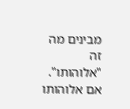מבינים מה זה "אלוהותו". אם אלוהותו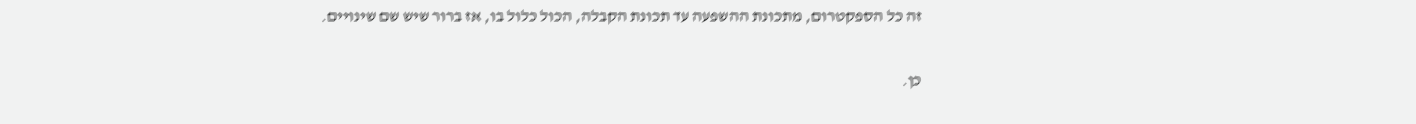זה כל הספקטרום, מתכונת ההשפעה עד תכונת הקבלה, הכול כלול בו, אז ברור שיש שם שינויים.

כן.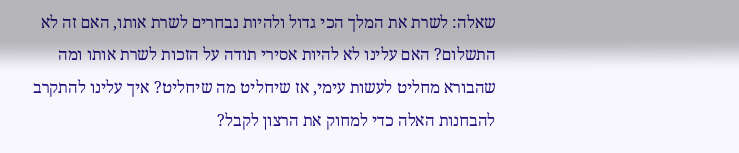שאלה: לשרת את המלך הכי גדול ולהיות נבחרים לשרת אותו, האם זה לא התשלום? האם עלינו לא להיות אסירי תודה על הזכות לשרת אותו ומה שהבורא מחליט לעשות עימי, אז שיחליט מה שיחליט? איך עלינו להתקרב להבחנות האלה כדי למחוק את הרצון לקבל?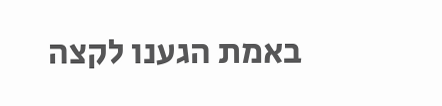באמת הגענו לקצה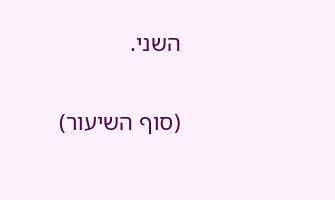השני.

(סוף השיעור)